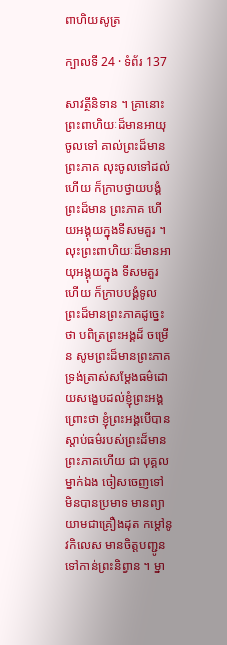ពាហិយសូត្រ

ក្បាលទី 24 · ទំព័រ 137

សាវត្ថីនិទាន ។ គ្រានោះ ព្រះពាហិយៈដ៏មានអាយុ ចូលទៅ គាល់ព្រះដ៏មានព្រះភាគ លុះចូលទៅដល់ហើយ ក៏ក្រាបថ្វាយបង្គំព្រះដ៏មាន ព្រះភាគ ហើយអង្គុយក្នុងទីសមគួរ ។ លុះព្រះពាហិយៈដ៏មានអាយុអង្គុយក្នុង ទីសមគួរហើយ ក៏ក្រាបបង្គំទូលព្រះដ៏មានព្រះភាគដូច្នេះថា បពិត្រព្រះអង្គដ៏ ចម្រើន សូមព្រះដ៏មានព្រះភាគ ទ្រង់ត្រាស់សម្តែងធម៌ដោយសង្ខេបដល់ខ្ញុំព្រះអង្គ ព្រោះថា ខ្ញុំព្រះអង្គបើបានស្តាប់ធម៌របស់ព្រះដ៏មានព្រះភាគហើយ ជា បុគ្គលម្នាក់ឯង ចៀសចេញទៅ មិនបានប្រមាទ មានព្យាយាមជាគ្រឿងដុត កម្តៅនូវកិលេស មានចិត្តបញ្ជូនទៅកាន់ព្រះនិព្វាន ។ ម្នា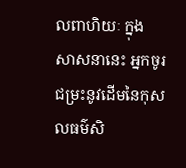លពាហិយៈ ក្នុង សាសនានេះ អ្នកចូរជម្រះនូវដើមនៃកុសលធម៌សិ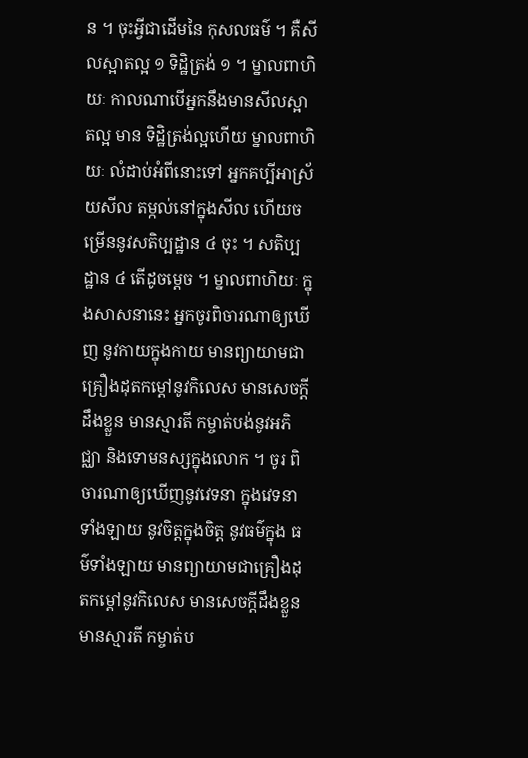ន ។ ចុះអ្វីជាដើមនៃ កុសលធម៌ ។ គឺសីលស្អាតល្អ ១ ទិដ្ឋិត្រង់ ១ ។ ម្នាលពាហិយៈ កាលណាបើអ្នកនឹងមានសីលស្អាតល្អ មាន ទិដ្ឋិត្រង់ល្អហើយ ម្នាលពាហិយៈ លំដាប់អំពីនោះទៅ អ្នកគប្បីអាស្រ័យសីល តម្កល់នៅក្នុងសីល ហើយចម្រើននូវសតិប្បដ្ឋាន ៤ ចុះ ។ សតិប្បដ្ឋាន ៤ តើដូចម្តេច ។ ម្នាលពាហិយៈ ក្នុងសាសនានេះ អ្នកចូរពិចារណាឲ្យឃើញ នូវកាយក្នុងកាយ មានព្យាយាមជាគ្រឿងដុតកម្តៅនូវកិលេស មានសេចក្តី ដឹងខ្លួន មានស្មារតី កម្ចាត់បង់នូវអភិជ្ឈា និងទោមនស្សក្នុងលោក ។ ចូរ ពិចារណាឲ្យឃើញនូវវេទនា ក្នុងវេទនាទាំងឡាយ នូវចិត្តក្នុងចិត្ត នូវធម៌ក្នុង ធម៌ទាំងឡាយ មានព្យាយាមជាគ្រឿងដុតកម្តៅនូវកិលេស មានសេចក្តីដឹងខ្លួន មានស្មារតី កម្ចាត់ប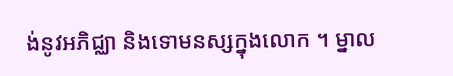ង់នូវអភិជ្ឈា និងទោមនស្សក្នុងលោក ។ ម្នាល